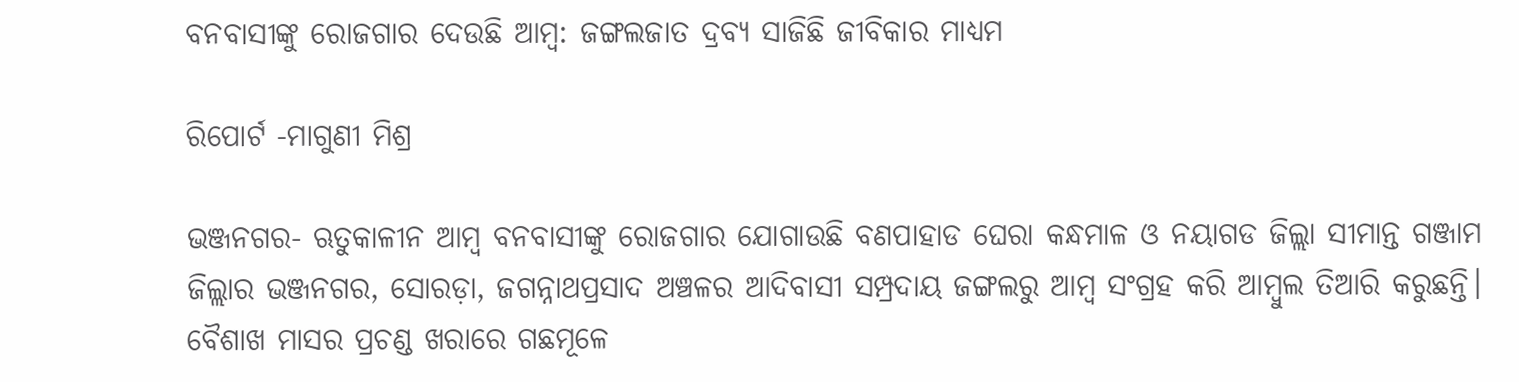ବନବାସୀଙ୍କୁ ରୋଜଗାର ଦେଉଛି ଆମ୍ବ: ଜଙ୍ଗଲଜାତ ଦ୍ରବ୍ୟ ସାଜିଛି ଜୀବିକାର ମାଧ୍ୟମ

ରିପୋର୍ଟ -ମାଗୁଣୀ ମିଶ୍ର

ଭଞ୍ଜନଗର- ଋତୁକାଳୀନ ଆମ୍ବ ବନବାସୀଙ୍କୁ ରୋଜଗାର ଯୋଗାଉଛି ବଣପାହାଡ ଘେରା କନ୍ଧମାଳ ଓ ନୟାଗଡ ଜିଲ୍ଲା ସୀମାନ୍ତ ଗଞ୍ଜାମ ଜିଲ୍ଲାର ଭଞ୍ଜନଗର, ସୋରଡ଼ା, ଜଗନ୍ନାଥପ୍ରସାଦ ଅଞ୍ଚଳର ଆଦିବାସୀ ସମ୍ପ୍ରଦାୟ ଜଙ୍ଗଲରୁ ଆମ୍ବ ସଂଗ୍ରହ କରି ଆମ୍ବୁଲ ତିଆରି କରୁଛନ୍ତି। ବୈଶାଖ ମାସର ପ୍ରଚଣ୍ଡ ଖରାରେ ଗଛମୂଳେ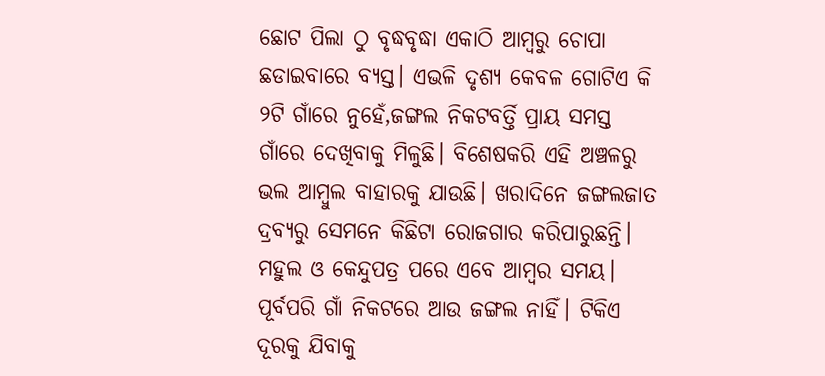ଛୋଟ ପିଲା ଠୁ ବୃଦ୍ଧବୃଦ୍ଧା ଏକାଠି ଆମ୍ବରୁ ଚୋପା ଛଡାଇବାରେ ବ୍ୟସ୍ତ। ଏଭଳି ଦୃଶ୍ୟ କେବଳ ଗୋଟିଏ କି ୨ଟି ଗାଁରେ ନୁହେଁ,ଜଙ୍ଗଲ ନିକଟବର୍ତ୍ତି ପ୍ରାୟ ସମସ୍ତ ଗାଁରେ ଦେଖିବାକୁ ମିଳୁଛି। ବିଶେଷକରି ଏହି ଅଞ୍ଚଳରୁ ଭଲ ଆମ୍ବୁଲ ବାହାରକୁ ଯାଉଛି। ଖରାଦିନେ ଜଙ୍ଗଲଜାତ ଦ୍ରବ୍ୟରୁ ସେମନେ କିଛିଟା ରୋଜଗାର କରିପାରୁଛନ୍ତି। ମହୁଲ ଓ କେନ୍ଦୁପତ୍ର ପରେ ଏବେ ଆମ୍ବର ସମୟ। ପୂର୍ବପରି ଗାଁ ନିକଟରେ ଆଉ ଜଙ୍ଗଲ ନାହିଁ। ଟିକିଏ ଦୂରକୁ ଯିବାକୁ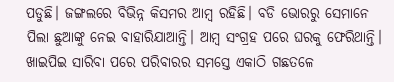ପଡୁଛି। ଜଙ୍ଗଲରେ ବିଭିନ୍ନ କିସମର ଆମ୍ବ ରହିଛି। ବଡି ଭୋରରୁ ସେମାନେ ପିଲା ଛୁଆଙ୍କୁ ନେଇ ବାହାରିଯାଆନ୍ତି। ଆମ୍ବ ସଂଗ୍ରହ ପରେ ଘରକୁ ଫେରିଥାନ୍ତି। ଖାଇପିଇ ସାରିବା ପରେ ପରିବାରର ସମସ୍ତେ ଏକାଠି ଗଛତଳେ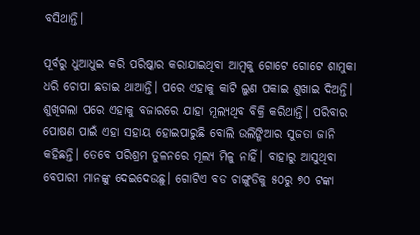ବସିଥାନ୍ତି।

ପୂର୍ବରୁ ଧୁଆଧୁଇ କରି ପରିଷ୍କାର କରାଯାଇଥିବା ଆମ୍ବକୁ ଗୋଟେ ଗୋଟେ ଶାମୁକା ଧରି ଚୋପା ଛଡାଇ ଥାଆନ୍ତି। ପରେ ଏହାକୁ କାଟି ଲୁଣ ପକାଇ ଶୁଖାଇ ଦିଅନ୍ତି। ଶୁଖିଗଲା ପରେ ଏହାକୁ ବଜାରରେ ଯାହା ମୂଲ୍ୟଥିବ ବିକ୍ରି କରିଥାନ୍ତି। ପରିବାର ପୋଷଣ ପାଇଁ ଏହା ସହାୟ ହୋଇପାରୁଛି ବୋଲି ଉଲିଙ୍ଗିଆର ସୁଜତା ଜାନି କହିଛନ୍ତି। ତେବେ ପରିଶ୍ରମ ତୁଳନରେ ମୂଲ୍ୟ ମିଳୁ ନାହିଁ। ବାହାରୁ ଆସୁଥିବା ବେପାରୀ ମାନଙ୍କୁ ଦେଇଦେଉଛୁ। ଗୋଟିଏ ବଡ ଚାଙ୍ଗୁଡିକୁ ୫୦ରୁ ୭୦ ଟଙ୍କା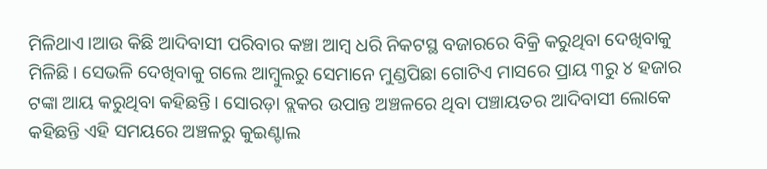ମିଳିଥାଏ।ଆଉ କିଛି ଆଦିବାସୀ ପରିବାର କଞ୍ଚା ଆମ୍ବ ଧରି ନିକଟସ୍ଥ ବଜାରରେ ବିକ୍ରି କରୁଥିବା ଦେଖିବାକୁ ମିଳିଛି। ସେଭଳି ଦେଖିବାକୁ ଗଲେ ଆମ୍ବୁଲରୁ ସେମାନେ ମୁଣ୍ଡପିଛା ଗୋଟିଏ ମାସରେ ପ୍ରାୟ ୩ରୁ ୪ ହଜାର ଟଙ୍କା ଆୟ କରୁଥିବା କହିଛନ୍ତି। ସୋରଡ଼ା ବ୍ଲକର ଉପାନ୍ତ ଅଞ୍ଚଳରେ ଥିବା ପଞ୍ଚାୟତର ଆଦିବାସୀ ଲୋକେ କହିଛନ୍ତି ଏହି ସମୟରେ ଅଞ୍ଚଳରୁ କୁଇଣ୍ଟାଲ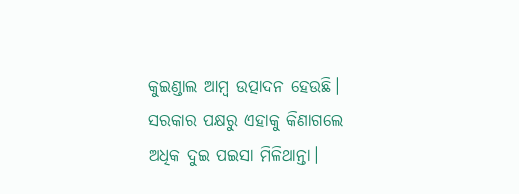କୁଇଣ୍ଡାଲ ଆମ୍ବ ଉତ୍ପାଦନ ହେଉଛି। ସରକାର ପକ୍ଷରୁ ଏହାକୁ କିଣାଗଲେ ଅଧିକ ଦୁଇ ପଇସା ମିଳିଥାନ୍ତା।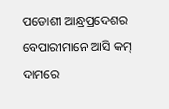ପଡୋଶୀ ଆନ୍ଧ୍ରପ୍ରଦେଶର ବେପାରୀମାନେ ଆସି କମ୍ ଦାମରେ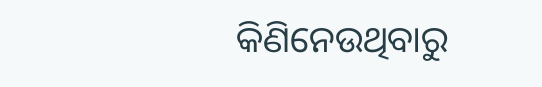କିଣିନେଉଥିବାରୁ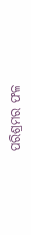ପରିଶ୍ରମର ଫଳ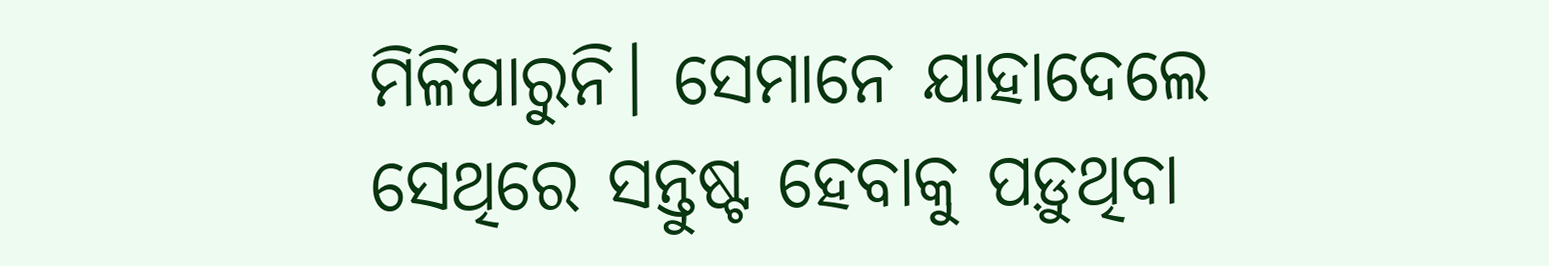ମିଳିପାରୁନି। ସେମାନେ ଯାହାଦେଲେ ସେଥିରେ ସନ୍ତୁଷ୍ଟ ହେବାକୁ ପଡ଼ୁଥିବା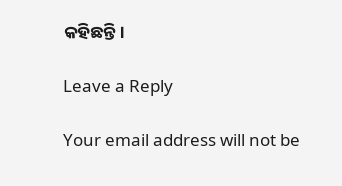କହିଛନ୍ତି।

Leave a Reply

Your email address will not be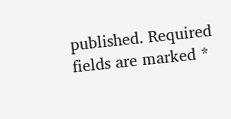published. Required fields are marked *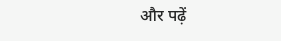और पढ़ें